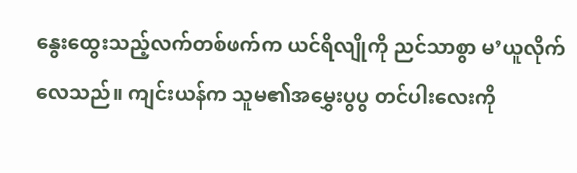နွေးထွေးသည့်လက်တစ်ဖက်က ယင်ရိလျိုကို ညင်သာစွာ မ’ယူလိုက်လေသည်။ ကျင်းယန်က သူမ၏အမွှေးပွပွ တင်ပါးလေးကို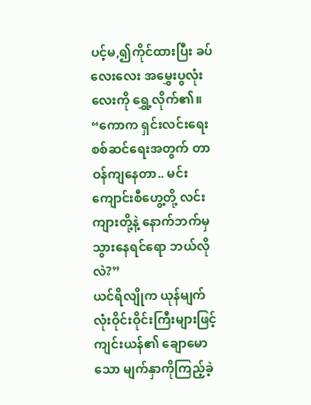ပင့်မ,၍ကိုင်ထားပြီး ခပ်လေးလေး အမွှေးပွလုံးလေးကို ရွှေ့လိုက်၏။
“ကောက ရှင်းလင်းရေးစစ်ဆင်ရေးအတွက် တာဝန်ကျနေတာ.. မင်း ကျောင်းစီဟွေ့တို့ လင်းကျားတို့နဲ့ နောက်ဘက်မှသွားနေရင်ရော ဘယ်လိုလဲ?”
ယင်ရိလျိုက ယုန်မျက်လုံးဝိုင်းဝိုင်းကြီးများဖြင့် ကျင်းယန်၏ ချောမောသော မျက်နှာကိုကြည့်ခဲ့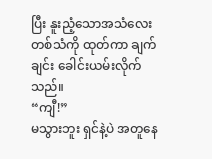ပြီး နူးညံ့သောအသံလေးတစ်သံကို ထုတ်ကာ ချက်ချင်း ခေါင်းယမ်းလိုက်သည်။
“ကျီ!”
မသွားဘူး ရှင်နဲ့ပဲ အတူနေ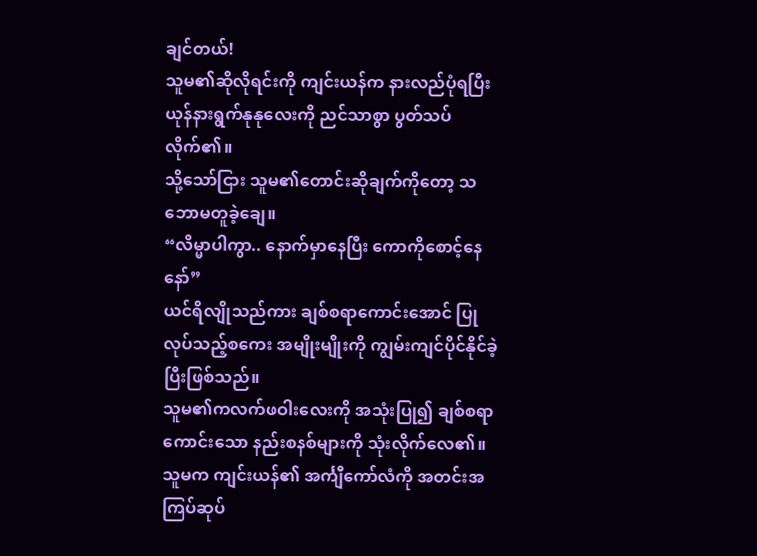ချင်တယ်!
သူမ၏ဆိုလိုရင်းကို ကျင်းယန်က နားလည်ပုံရပြီး ယုန်နားရွက်နုနုလေးကို ညင်သာစွာ ပွတ်သပ်လိုက်၏။
သို့သော်ငြား သူမ၏တောင်းဆိုချက်ကိုတော့ သဘောမတူခဲ့ချေ။
“လိမ္မာပါကွာ.. နောက်မှာနေပြီး ကောကိုစောင့်နေနော်”
ယင်ရိလျိုသည်ကား ချစ်စရာကောင်းအောင် ပြုလုပ်သည့်စကေး အမျိုးမျိုးကို ကျွမ်းကျင်ပိုင်နိုင်ခဲ့ပြီးဖြစ်သည်။
သူမ၏ကလက်ဖဝါးလေးကို အသုံးပြု၍ ချစ်စရာကောင်းသော နည်းစနစ်များကို သုံးလိုက်လေ၏။ သူမက ကျင်းယန်၏ အင်္ကျီကော်လံကို အတင်းအကြပ်ဆုပ်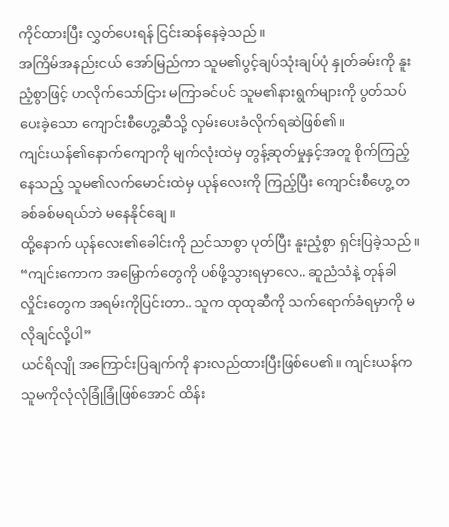ကိုင်ထားပြီး လွှတ်ပေးရန် ငြင်းဆန်နေခဲ့သည်။
အကြိမ်အနည်းငယ် အော်မြည်ကာ သူမ၏ပွင့်ချပ်သုံးချပ်ပုံ နှုတ်ခမ်းကို နူးညံ့စွာဖြင့် ဟလိုက်သော်ငြား မကြာခင်ပင် သူမ၏နားရွက်များကို ပွတ်သပ်ပေးခဲ့သော ကျောင်းစီဟွေ့ဆီသို့ လှမ်းပေးခံလိုက်ရဆဲဖြစ်၏။
ကျင်းယန်၏နောက်ကျောကို မျက်လုံးထဲမှ တွန့်ဆုတ်မှုနှင့်အတူ စိုက်ကြည့်နေသည့် သူမ၏လက်မောင်းထဲမှ ယုန်လေးကို ကြည့်ပြီး ကျောင်းစီဟွေ့ တခစ်ခစ်မရယ်ဘဲ မနေနိုင်ချေ။
ထို့နောက် ယုန်လေး၏ခေါင်းကို ညင်သာစွာ ပုတ်ပြီး နူးညံ့စွာ ရှင်းပြခဲ့သည်။
“ကျင်းကောက အမြှောက်တွေကို ပစ်ဖို့သွားရမှာလေ.. ဆူညံသံနဲ့ တုန်ခါလှိုင်းတွေက အရမ်းကိုပြင်းတာ.. သူက ထုထုဆီကို သက်ရောက်ခံရမှာကို မလိုချင်လို့ပါ”
ယင်ရိလျို အကြောင်းပြချက်ကို နားလည်ထားပြီးဖြစ်ပေ၏။ ကျင်းယန်က သူမကိုလုံလုံခြုံခြုံဖြစ်အောင် ထိန်း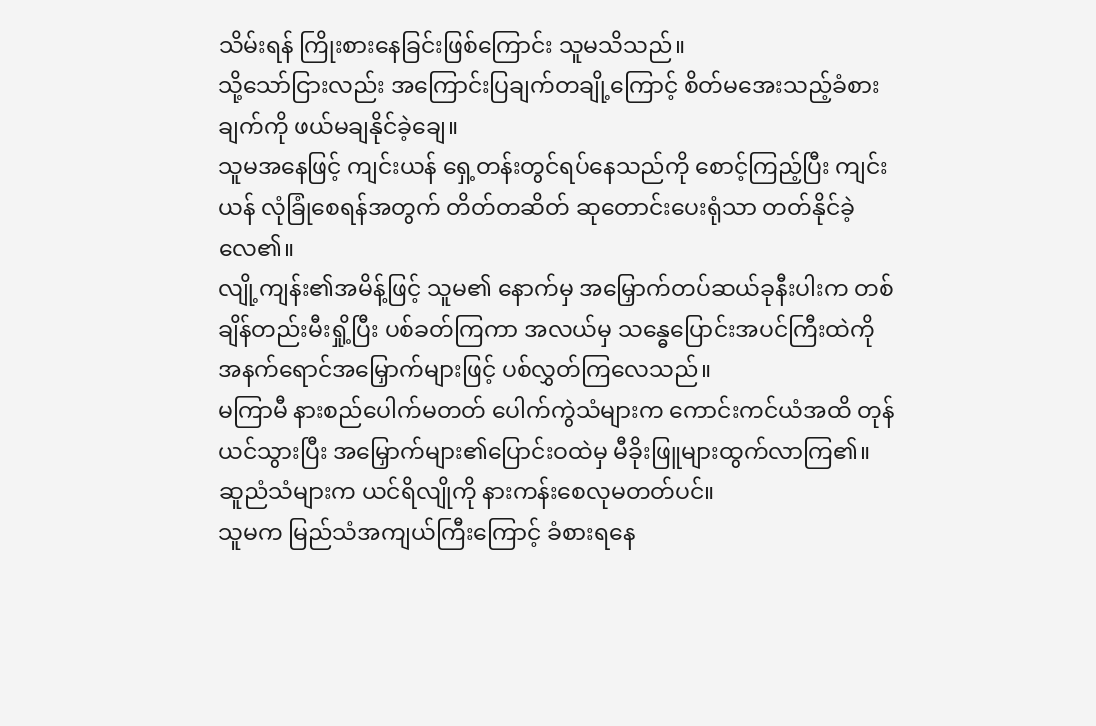သိမ်းရန် ကြိုးစားနေခြင်းဖြစ်ကြောင်း သူမသိသည်။
သို့သော်ငြားလည်း အကြောင်းပြချက်တချို့ကြောင့် စိတ်မအေးသည့်ခံစားချက်ကို ဖယ်မချနိုင်ခဲ့ချေ။
သူမအနေဖြင့် ကျင်းယန် ရှေ့တန်းတွင်ရပ်နေသည်ကို စောင့်ကြည့်ပြီး ကျင်းယန် လုံခြုံစေရန်အတွက် တိတ်တဆိတ် ဆုတောင်းပေးရုံသာ တတ်နိုင်ခဲ့လေ၏။
လျို့ကျန်း၏အမိန့်ဖြင့် သူမ၏ နောက်မှ အမြှောက်တပ်ဆယ်ခုနီးပါးက တစ်ချိန်တည်းမီးရှို့ပြီး ပစ်ခတ်ကြကာ အလယ်မှ သန္ဓေပြောင်းအပင်ကြီးထဲကို အနက်ရောင်အမြှောက်များဖြင့် ပစ်လွှတ်ကြလေသည်။
မကြာမီ နားစည်ပေါက်မတတ် ပေါက်ကွဲသံများက ကောင်းကင်ယံအထိ တုန်ယင်သွားပြီး အမြှောက်များ၏ပြောင်းဝထဲမှ မီခိုးဖြူများထွက်လာကြ၏။
ဆူညံသံများက ယင်ရိလျိုကို နားကန်းစေလုမတတ်ပင်။
သူမက မြည်သံအကျယ်ကြီးကြောင့် ခံစားရနေ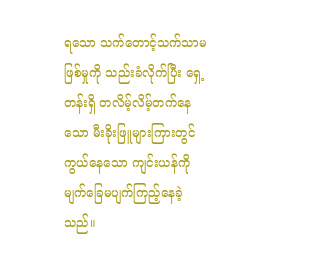ရသော သက်တောင့်သက်သာမဖြစ်မှုကို သည်းခံလိုက်ပြီး ရှေ့တန်းရှိ တလိမ့်လိမ့်တက်နေသော မီးခိုးဖြူများကြားတွင် ကွယ်နေသော ကျင်းယန်ကို မျက်ခြေမပျက်ကြည့်နေခဲ့သည်။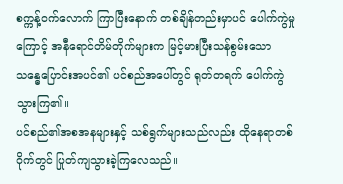စက္ကန့်ဝက်လောက် ကြာပြီးနောက် တစ်ချိန်တည်းမှာပင် ပေါက်ကွဲမှုကြောင့် အနီရောင်တိမ်တိုက်များက မြင့်မားပြီးသန်စွမ်းသော သန္ဓေပြောင်းအပင်၏ ပင်စည်အပေါ်တွင် ရုတ်တရက် ပေါက်ကွဲသွားကြ၏။
ပင်စည်၏အစအနများနှင့် သစ်ရွက်များသည်လည်း ထိုနေရာတစ်ဝိုက်တွင် ပြုတ်ကျသွားခဲ့ကြလေသည်။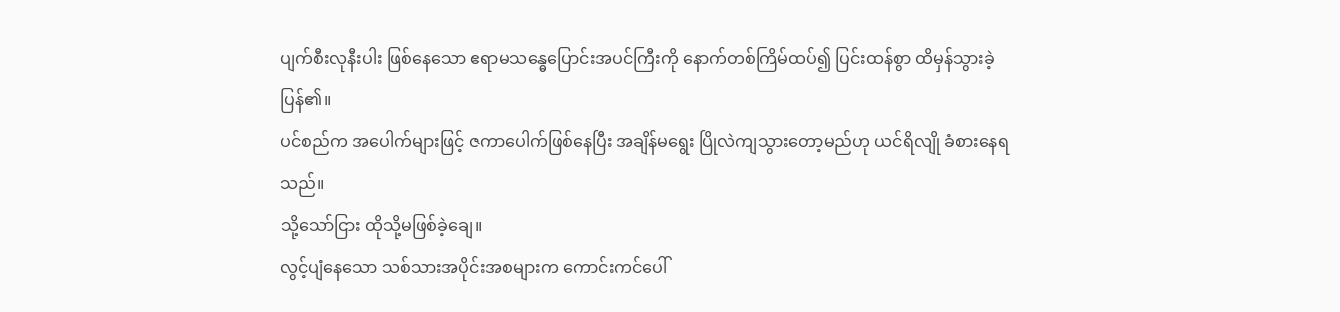ပျက်စီးလုနီးပါး ဖြစ်နေသော ဧရာမသန္ဓေပြောင်းအပင်ကြီးကို နောက်တစ်ကြိမ်ထပ်၍ ပြင်းထန်စွာ ထိမှန်သွားခဲ့ပြန်၏။
ပင်စည်က အပေါက်များဖြင့် ဇကာပေါက်ဖြစ်နေပြီး အချိန်မရွေး ပြိုလဲကျသွားတော့မည်ဟု ယင်ရိလျို ခံစားနေရသည်။
သို့သော်ငြား ထိုသို့မဖြစ်ခဲ့ချေ။
လွင့်ပျံနေသော သစ်သားအပိုင်းအစများက ကောင်းကင်ပေါ်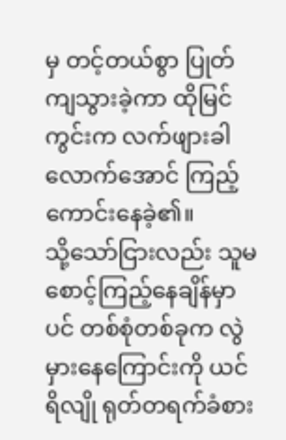မှ တင့်တယ်စွာ ပြုတ်ကျသွားခဲ့ကာ ထိုမြင်ကွင်းက လက်ဖျားခါလောက်အောင် ကြည့်ကောင်းနေခဲ့၏။
သို့သော်ငြားလည်း သူမ စောင့်ကြည့်နေချိန်မှာပင် တစ်စုံတစ်ခုက လွဲမှားနေကြောင်းကို ယင်ရိလျို ရုတ်တရက်ခံစား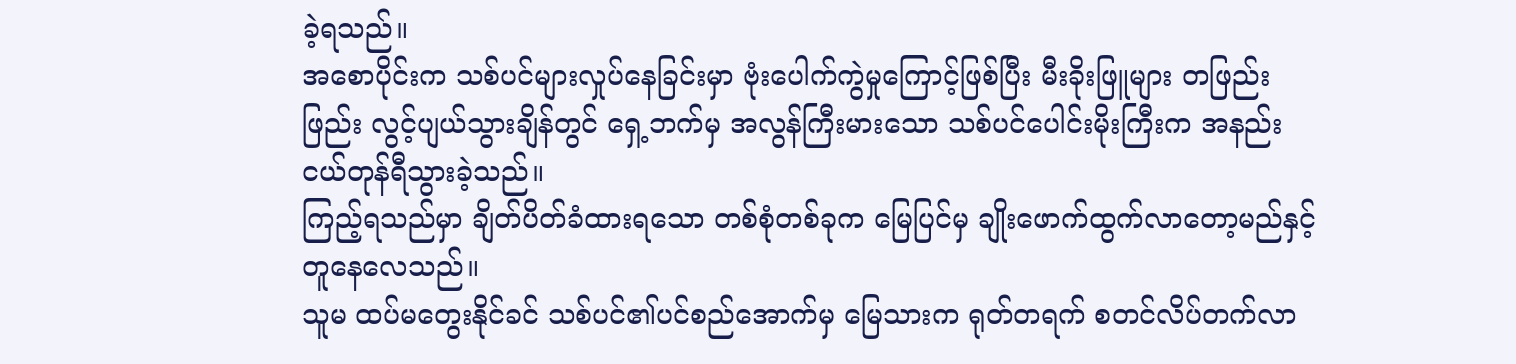ခဲ့ရသည်။
အစောပိုင်းက သစ်ပင်များလှုပ်နေခြင်းမှာ ဗုံးပေါက်ကွဲမှုကြောင့်ဖြစ်ပြီး မီးခိုးဖြူများ တဖြည်းဖြည်း လွင့်ပျယ်သွားချိန်တွင် ရှေ့ဘက်မှ အလွန်ကြီးမားသော သစ်ပင်ပေါင်းမိုးကြီးက အနည်းငယ်တုန်ရီသွားခဲ့သည်။
ကြည့်ရသည်မှာ ချိတ်ပိတ်ခံထားရသော တစ်စုံတစ်ခုက မြေပြင်မှ ချိုးဖောက်ထွက်လာတော့မည်နှင့် တူနေလေသည်။
သူမ ထပ်မတွေးနိုင်ခင် သစ်ပင်၏ပင်စည်အောက်မှ မြေသားက ရုတ်တရက် စတင်လိပ်တက်လာ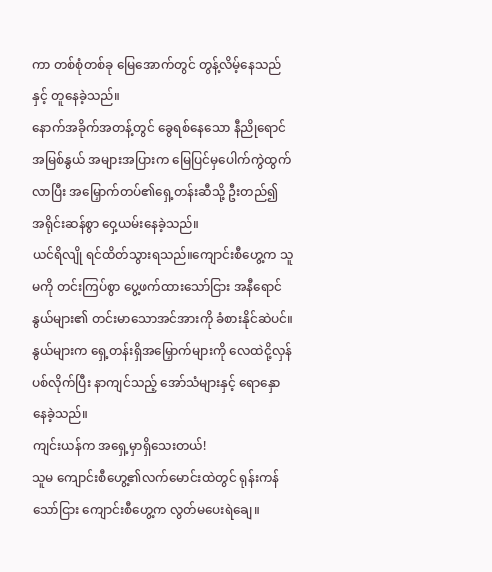ကာ တစ်စုံတစ်ခု မြေအောက်တွင် တွန့်လိမ့်နေသည်နှင့် တူနေခဲ့သည်။
နောက်အခိုက်အတန့်တွင် ခွေရစ်နေသော နီညိုရောင်အမြစ်နွယ် အများအပြားက မြေပြင်မှပေါက်ကွဲထွက်လာပြီး အမြှောက်တပ်၏ရှေ့တန်းဆီသို့ ဦးတည်၍ အရိုင်းဆန်စွာ ဝှေ့ယမ်းနေခဲ့သည်။
ယင်ရိလျို ရင်ထိတ်သွားရသည်။ကျောင်းစီဟွေ့က သူမကို တင်းကြပ်စွာ ပွေ့ဖက်ထားသော်ငြား အနီရောင်နွယ်များ၏ တင်းမာသောအင်အားကို ခံစားနိုင်ဆဲပင်။
နွယ်များက ရှေ့တန်းရှိအမြှောက်များကို လေထဲငို့လှန်ပစ်လိုက်ပြီး နာကျင်သည့် အော်သံများနှင့် ရောနှောနေခဲ့သည်။
ကျင်းယန်က အရှေ့မှာရှိသေးတယ်!
သူမ ကျောင်းစီဟွေ့၏လက်မောင်းထဲတွင် ရုန်းကန်သော်ငြား ကျောင်းစီဟွေ့က လွတ်မပေးရဲချေ။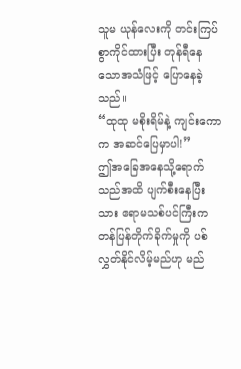သူမ ယုန်လေးကို တင်းကြပ်စွာကိုင်ထားပြီး တုန်ရီနေသောအသံဖြင့် ပြောနေခဲ့သည်။
“ထုထု မစိုးရိမ်နဲ့ ကျင်းကောက အဆင်ပြေမှာပါ!”
ဤအခြေအနေသို့ရောက်သည်အထိ ပျက်စီးနေပြီးသား ဧရာမသစ်ပင်ကြီးက တန်ပြန်တိုက်ခိုက်မှုကို ပစ်လွှတ်နိုင်လိမ့်မည်ဟု မည်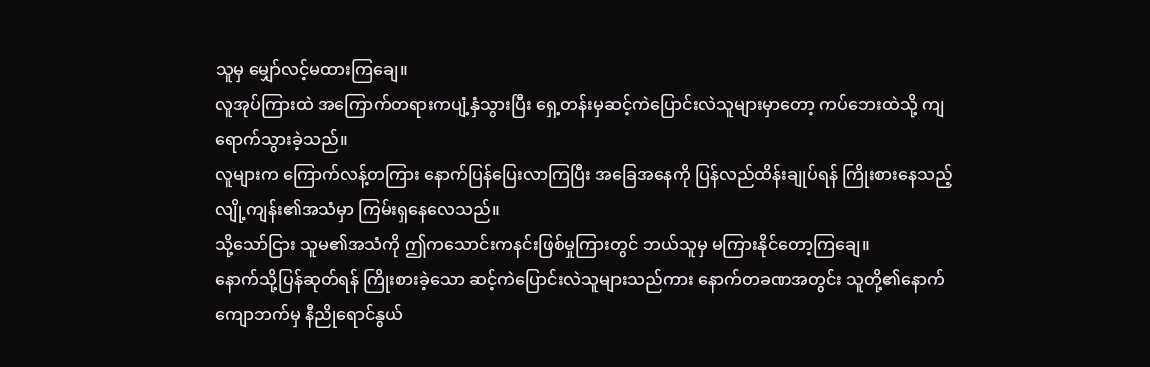သူမှ မျှော်လင့်မထားကြချေ။
လူအုပ်ကြားထဲ အကြောက်တရားကပျံ့နှံသွားပြီး ရှေ့တန်းမှဆင့်ကဲပြောင်းလဲသူများမှာတော့ ကပ်ဘေးထဲသို့ ကျရောက်သွားခဲ့သည်။
လူများက ကြောက်လန့်တကြား နောက်ပြန်ပြေးလာကြပြီး အခြေအနေကို ပြန်လည်ထိန်းချုပ်ရန် ကြိုးစားနေသည့် လျို့ကျန်း၏အသံမှာ ကြမ်းရှနေလေသည်။
သို့သော်ငြား သူမ၏အသံကို ဤကသောင်းကနင်းဖြစ်မှုကြားတွင် ဘယ်သူမှ မကြားနိုင်တော့ကြချေ။
နောက်သို့ပြန်ဆုတ်ရန် ကြိုးစားခဲ့သော ဆင့်ကဲပြောင်းလဲသူများသည်ကား နောက်တခဏအတွင်း သူတို့၏နောက်ကျောဘက်မှ နီညိုရောင်နွယ်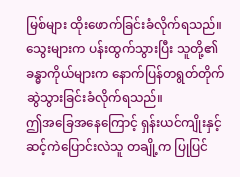မြစ်များ ထိုးဖောက်ခြင်းခံလိုက်ရသည်။
သွေးများက ပန်းထွက်သွားပြီး သူတို့၏ခန္ဓာကိုယ်များက နောက်ပြန်တရွတ်တိုက် ဆွဲသွားခြင်းခံလိုက်ရသည်။
ဤအခြေအနေကြောင့် ရှန်းယင်ကျိုးနှင့် ဆင့်ကဲပြောင်းလဲသူ တချို့က ပြုပြင်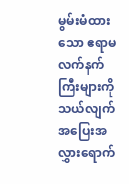မွမ်းမံထားသော ဧရာမလက်နက်ကြီးများကို သယ်လျက် အပြေးအလွှားရောက်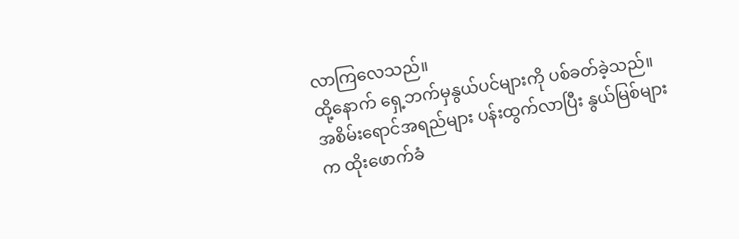လာကြလေသည်။
ထို့နောက် ရှေ့ဘက်မှနွယ်ပင်များကို ပစ်ခတ်ခဲ့သည်။ အစိမ်းရောင်အရည်များ ပန်းထွက်လာပြီး နွယ်မြစ်များက ထိုးဖောက်ခံ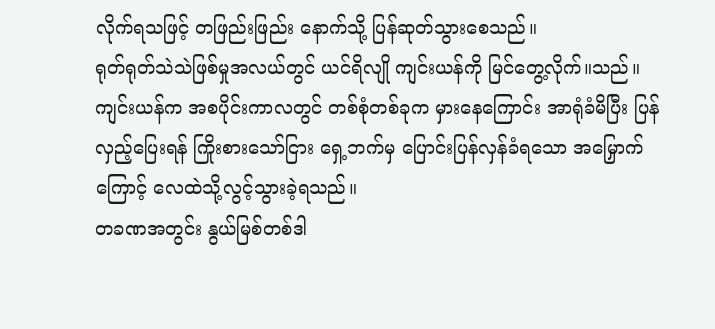လိုက်ရသဖြင့် တဖြည်းဖြည်း နောက်သို့ ပြန်ဆုတ်သွားစေသည်။
ရုတ်ရုတ်သဲသဲဖြစ်မှုအလယ်တွင် ယင်ရိလျို ကျင်းယန်ကို မြင်တွေ့လိုက်။သည်။
ကျင်းယန်က အစပိုင်းကာလတွင် တစ်စုံတစ်ခုက မှားနေကြောင်း အာရုံခံမိပြီး ပြန်လှည့်ပြေးရန် ကြိုးစားသော်ငြား ရှေ့ဘက်မှ ပြောင်းပြန်လှန်ခံရသော အမြှောက်ကြောင့် လေထဲသို့လွင့်သွားခဲ့ရသည်။
တခဏအတွင်း နွယ်မြစ်တစ်ဒါ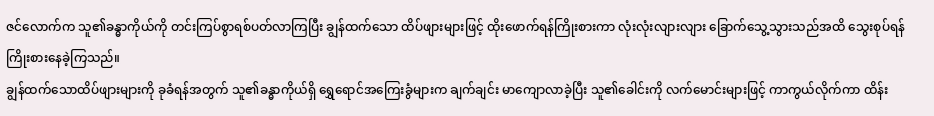ဇင်လောက်က သူ၏ခန္ဓာကိုယ်ကို တင်းကြပ်စွာရစ်ပတ်လာကြပြီး ချွန်ထက်သော ထိပ်ဖျားများဖြင့် ထိုးဖောက်ရန်ကြိုးစားကာ လုံးလုံးလျားလျား ခြောက်သွေ့သွားသည်အထိ သွေးစုပ်ရန် ကြိုးစားနေခဲ့ကြသည်။
ချွန်ထက်သောထိပ်ဖျားများကို ခုခံရန်အတွက် သူ၏ခန္ဓာကိုယ်ရှိ ရွှေရောင်အကြေးခွံများက ချက်ချင်း မာကျောလာခဲ့ပြီး သူ၏ခေါင်းကို လက်မောင်းများဖြင့် ကာကွယ်လိုက်ကာ ထိန်း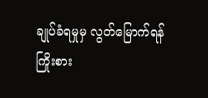ချုပ်ခံရမှုမှ လွတ်မြောက်ရန် ကြိုးစား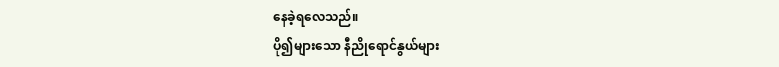နေခဲ့ရလေသည်။
ပို၍များသော နီညိုရောင်နွယ်များ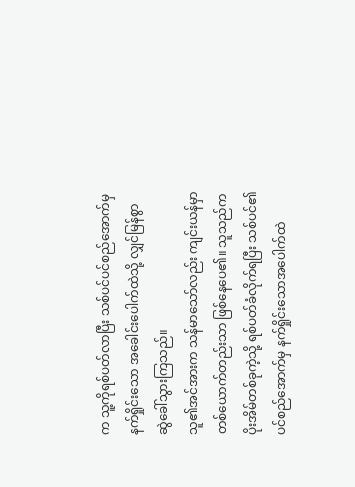က သူ့ကိုရစ်ပတ်လာပြီး သစ်ပင်ပင်စည်အောက်မှ နက်ရှိုင်းသော အခေါင်းပေါက်ထဲသို့ လျှင်မြန်စွာ ဆွဲခေါ်သွားကြသည်။
သူ၏အင်အားက သန်မာသော်လည်း ကျင်းယန်မှာ တစ်ယောက်တည်းသာ ဖြစ်နေပေ၏။ သူသည်က ပိုးအိမ်တစ်ခုကဲ့သို့ ရစ်ပတ်ခံလိုက်ရပြီး သစ်ပင်၏ပင်စည်အောက်မှ နက်ရှိုင်းသောအပေါက်ထဲ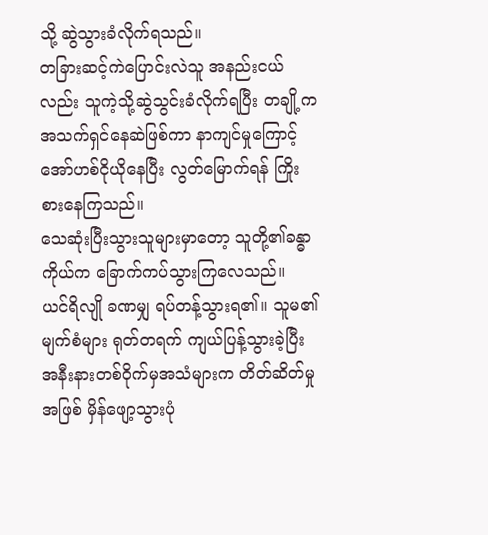သို့ ဆွဲသွားခံလိုက်ရသည်။
တခြားဆင့်ကဲပြောင်းလဲသူ အနည်းငယ်လည်း သူကဲ့သို့ဆွဲသွင်းခံလိုက်ရပြီး တချို့က အသက်ရှင်နေဆဲဖြစ်ကာ နာကျင်မှုကြောင့် အော်ဟစ်ငိုယိုနေပြီး လွတ်မြောက်ရန် ကြိုးစားနေကြသည်။
သေဆုံးပြီးသွားသူများမှာတော့ သူတို့၏ခန္ဓာကိုယ်က ခြောက်ကပ်သွားကြလေသည်။
ယင်ရိလျို ခဏမျှ ရပ်တန့်သွားရ၏။ သူမ၏မျက်စံများ ရုတ်တရက် ကျယ်ပြန့်သွားခဲ့ပြီး အနီးနားတစ်ဝိုက်မှအသံများက တိတ်ဆိတ်မှုအဖြစ် မှိန်ဖျော့သွားပုံ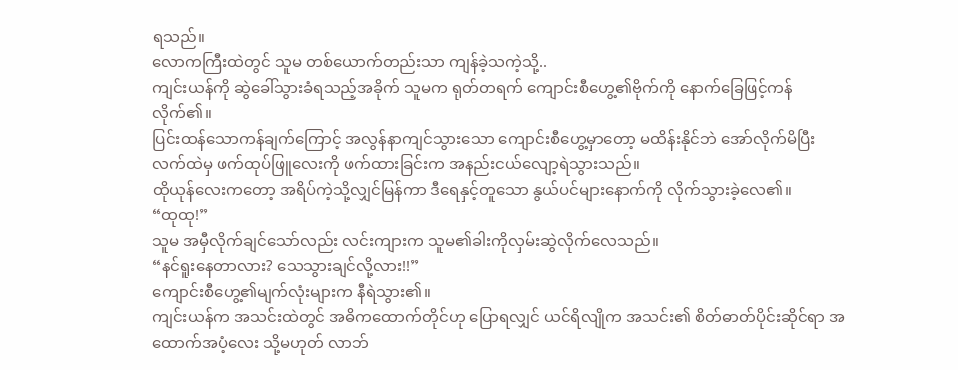ရသည်။
လောကကြီးထဲတွင် သူမ တစ်ယောက်တည်းသာ ကျန်ခဲ့သကဲ့သို့..
ကျင်းယန်ကို ဆွဲခေါ်သွားခံရသည့်အခိုက် သူမက ရုတ်တရက် ကျောင်းစီဟွေ့၏ဗိုက်ကို နောက်ခြေဖြင့်ကန်လိုက်၏။
ပြင်းထန်သောကန်ချက်ကြောင့် အလွန်နာကျင်သွားသော ကျောင်းစီဟွေ့မှာတော့ မထိန်းနိုင်ဘဲ အော်လိုက်မိပြီး လက်ထဲမှ ဖက်ထုပ်ဖြူလေးကို ဖက်ထားခြင်းက အနည်းငယ်လျော့ရဲသွားသည်။
ထိုယုန်လေးကတော့ အရိပ်ကဲ့သို့လျှင်မြန်ကာ ဒီရေနှင့်တူသော နွယ်ပင်များနောက်ကို လိုက်သွားခဲ့လေ၏။
“ထုထု!”
သူမ အမှီလိုက်ချင်သော်လည်း လင်းကျားက သူမ၏ခါးကိုလှမ်းဆွဲလိုက်လေသည်။
“နင်ရူးနေတာလား? သေသွားချင်လို့လား!!”
ကျောင်းစီဟွေ့၏မျက်လုံးများက နီရဲသွား၏။
ကျင်းယန်က အသင်းထဲတွင် အဓိကထောက်တိုင်ဟု ပြောရလျှင် ယင်ရိလျိုက အသင်း၏ စိတ်ဓာတ်ပိုင်းဆိုင်ရာ အထောက်အပံ့လေး သို့မဟုတ် လာဘ်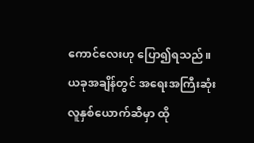ကောင်လေးဟု ပြော၍ရသည်။
ယခုအချိန်တွင် အရေးအကြီးဆုံး လူနှစ်ယောက်ဆီမှာ ထို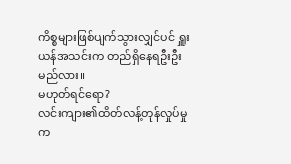ကိစ္စများဖြစ်ပျက်သွားလျှင်ပင် ရှူးယန်အသင်းက တည်ရှိနေရဦးဦးမည်လား။
မဟုတ်ရင်ရော?
လင်းကျား၏ထိတ်လန့်တုန်လှုပ်မှုက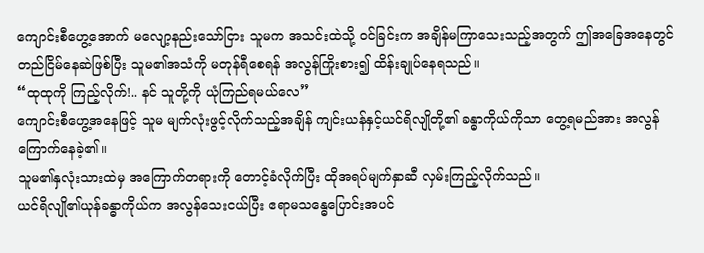ကျောင်းစီဟွေ့အောက် မလျော့နည်းသော်ငြား သူမက အသင်းထဲသို့ ဝင်ခြင်းက အချိန်မကြာသေးသည့်အတွက် ဤအခြေအနေတွင် တည်ငြိမ်နေဆဲဖြစ်ပြီး သူမ၏အသံကို မတုန်ရီစေရန် အလွန်ကြိုးစား၍ ထိန်းချုပ်နေရသည်။
“ထုထုကို ကြည့်လိုက်!.. နင် သူတို့ကို ယုံကြည်ရမယ်လေ”
ကျောင်းစီဟွေ့အနေဖြင့် သူမ မျက်လုံးဖွင့်လိုက်သည့်အချိန် ကျင်းယန်နှင့်ယင်ရိလျိုတို့၏ ခန္ဓာကိုယ်ကိုသာ တွေ့ရမည်အား အလွန်ကြောက်နေခဲ့၏။
သူမ၏နှလုံးသားထဲမှ အကြောက်တရားကို တောင့်ခံလိုက်ပြီး ထိုအရပ်မျက်နှာဆီ လှမ်းကြည့်လိုက်သည်။
ယင်ရိလျို၏ယုန်ခန္ဓာကိုယ်က အလွန်သေးငယ်ပြီး ဧရာမသန္ဓေပြောင်းအပင်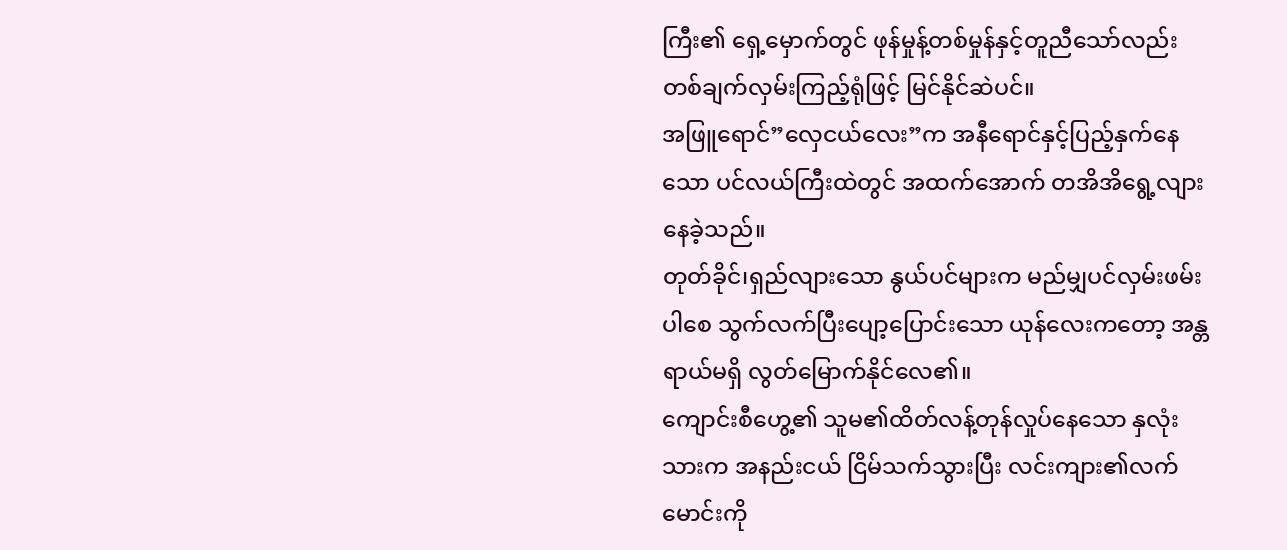ကြီး၏ ရှေ့မှောက်တွင် ဖုန်မှုန့်တစ်မှုန်နှင့်တူညီသော်လည်း တစ်ချက်လှမ်းကြည့်ရုံဖြင့် မြင်နိုင်ဆဲပင်။
အဖြူရောင်”လှေငယ်လေး”က အနီရောင်နှင့်ပြည့်နှက်နေသော ပင်လယ်ကြီးထဲတွင် အထက်အောက် တအိအိရွေ့လျားနေခဲ့သည်။
တုတ်ခိုင်၊ရှည်လျားသော နွယ်ပင်များက မည်မျှပင်လှမ်းဖမ်းပါစေ သွက်လက်ပြီးပျော့ပြောင်းသော ယုန်လေးကတော့ အန္တရာယ်မရှိ လွတ်မြောက်နိုင်လေ၏။
ကျောင်းစီဟွေ့၏ သူမ၏ထိတ်လန့်တုန်လှုပ်နေသော နှလုံးသားက အနည်းငယ် ငြိမ်သက်သွားပြီး လင်းကျား၏လက်မောင်းကို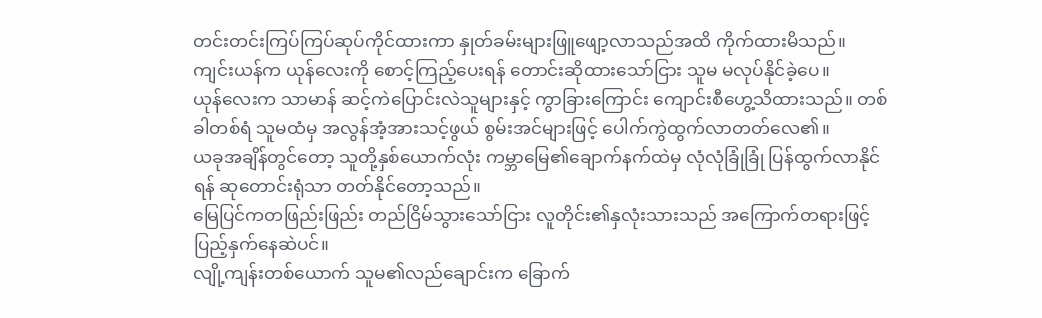တင်းတင်းကြပ်ကြပ်ဆုပ်ကိုင်ထားကာ နှုတ်ခမ်းများဖြူဖျော့လာသည်အထိ ကိုက်ထားမိသည်။
ကျင်းယန်က ယုန်လေးကို စောင့်ကြည့်ပေးရန် တောင်းဆိုထားသော်ငြား သူမ မလုပ်နိုင်ခဲ့ပေ။
ယုန်လေးက သာမာန် ဆင့်ကဲပြောင်းလဲသူများနှင့် ကွာခြားကြောင်း ကျောင်းစီဟွေ့သိထားသည်။ တစ်ခါတစ်ရံ သူမထံမှ အလွန်အံ့အားသင့်ဖွယ် စွမ်းအင်များဖြင့် ပေါက်ကွဲထွက်လာတတ်လေ၏။
ယခုအချိန်တွင်တော့ သူတို့နှစ်ယောက်လုံး ကမ္ဘာမြေ၏ချောက်နက်ထဲမှ လုံလုံခြုံခြုံ ပြန်ထွက်လာနိုင်ရန် ဆုတောင်းရုံသာ တတ်နိုင်တော့သည်။
မြေပြင်ကတဖြည်းဖြည်း တည်ငြိမ်သွားသော်ငြား လူတိုင်း၏နှလုံးသားသည် အကြောက်တရားဖြင့် ပြည့်နှက်နေဆဲပင်။
လျို့ကျန်းတစ်ယောက် သူမ၏လည်ချောင်းက ခြောက်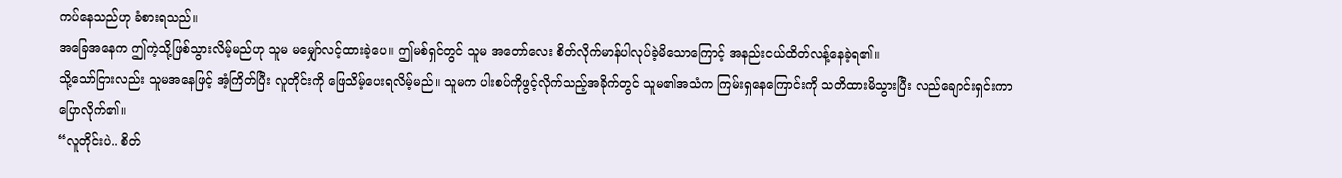ကပ်နေသည်ဟု ခံစားရသည်။
အခြေအနေက ဤကဲ့သို့ဖြစ်သွားလိမ့်မည်ဟု သူမ မမျှော်လင့်ထားခဲ့ပေ။ ဤမစ်ရှင်တွင် သူမ အတော်လေး စိတ်လိုက်မာန်ပါလုပ်ခဲ့မိသောကြောင့် အနည်းငယ်ထိတ်လန့်နေခဲ့ရ၏။
သို့သော်ငြားလည်း သူမအနေဖြင့် အံ့ကြိတ်ပြီး လူတိုင်းကို ဖြေသိမ့်ပေးရလိမ့်မည်။ သူမက ပါးစပ်ကိုဖွင့်လိုက်သည့်အခိုက်တွင် သူမ၏အသံက ကြမ်းရှနေကြောင်းကို သတိထားမိသွားပြီး လည်ချောင်းရှင်းကာ ပြောလိုက်၏။
“လူတိုင်းပဲ.. စိတ်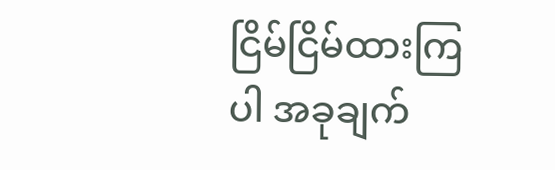ငြိမ်ငြိမ်ထားကြပါ အခုချက်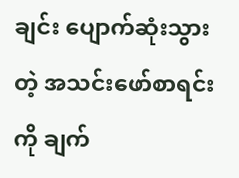ချင်း ပျောက်ဆုံးသွားတဲ့ အသင်းဖော်စာရင်းကို ချက်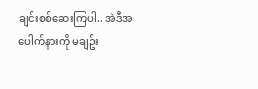ချင်းစစ်ဆေးကြပါ.. အဲဒီအပေါက်နားကို မချဥ်း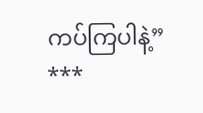ကပ်ကြပါနဲ့”
***